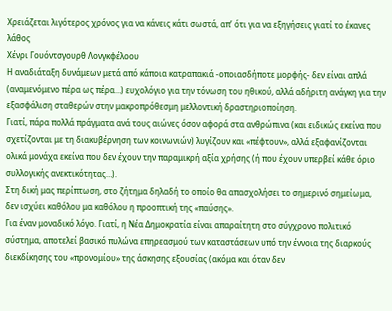Χρειάζεται λιγότερος χρόνος για να κάνεις κάτι σωστά, απ’ ότι για να εξηγήσεις γιατί το έκανες λάθος
Xένρι Γουόντσγουρθ Λονγκφέλοου
Η αναδιάταξη δυνάμεων μετά από κάποια κατραπακιά -οποιασδήποτε μορφής- δεν είναι απλά (αναμενόμενο πέρα ως πέρα…) ευχολόγιο για την τόνωση του ηθικού, αλλά αδήριτη ανάγκη για την εξασφάλιση σταθερών στην μακροπρόθεσμη μελλοντική δραστηριοποίηση.
Γιατί, πάρα πολλά πράγματα ανά τους αιώνες όσον αφορά στα ανθρώπινα (και ειδικώς εκείνα που σχετίζονται με τη διακυβέρνηση των κοινωνιών) λυγίζουν και «πέφτουν», αλλά εξαφανίζονται ολικά μονάχα εκείνα που δεν έχουν την παραμικρή αξία χρήσης (ή που έχουν υπερβεί κάθε όριο συλλογικής ανεκτικότητας…).
Στη δική μας περίπτωση, στο ζήτημα δηλαδή το οποίο θα απασχολήσει το σημερινό σημείωμα, δεν ισχύει καθόλου μα καθόλου η προοπτική της «παύσης».
Για έναν μοναδικό λόγο. Γιατί, η Νέα Δημοκρατία είναι απαραίτητη στο σύγχρονο πολιτικό σύστημα, αποτελεί βασικό πυλώνα επηρεασμού των καταστάσεων υπό την έννοια της διαρκούς διεκδίκησης του «προνομίου» της άσκησης εξουσίας (ακόμα και όταν δεν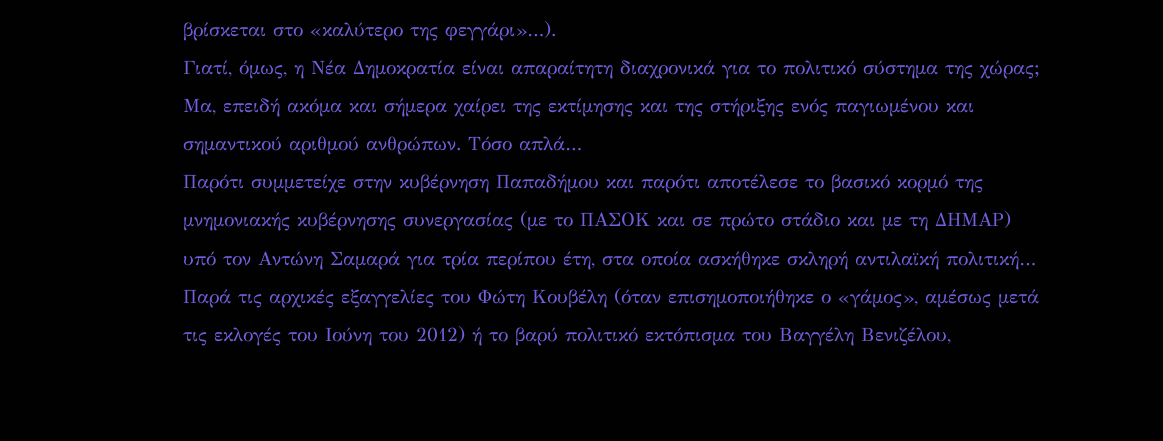βρίσκεται στο «καλύτερο της φεγγάρι»…).
Γιατί, όμως, η Νέα Δημοκρατία είναι απαραίτητη διαχρονικά για το πολιτικό σύστημα της χώρας; Μα, επειδή ακόμα και σήμερα χαίρει της εκτίμησης και της στήριξης ενός παγιωμένου και σημαντικού αριθμού ανθρώπων. Τόσο απλά…
Παρότι συμμετείχε στην κυβέρνηση Παπαδήμου και παρότι αποτέλεσε το βασικό κορμό της μνημονιακής κυβέρνησης συνεργασίας (με το ΠΑΣΟΚ και σε πρώτο στάδιο και με τη ΔΗΜΑΡ) υπό τον Αντώνη Σαμαρά για τρία περίπου έτη, στα οποία ασκήθηκε σκληρή αντιλαϊκή πολιτική…
Παρά τις αρχικές εξαγγελίες του Φώτη Κουβέλη (όταν επισημοποιήθηκε ο «γάμος», αμέσως μετά τις εκλογές του Ιούνη του 2012) ή το βαρύ πολιτικό εκτόπισμα του Βαγγέλη Βενιζέλου,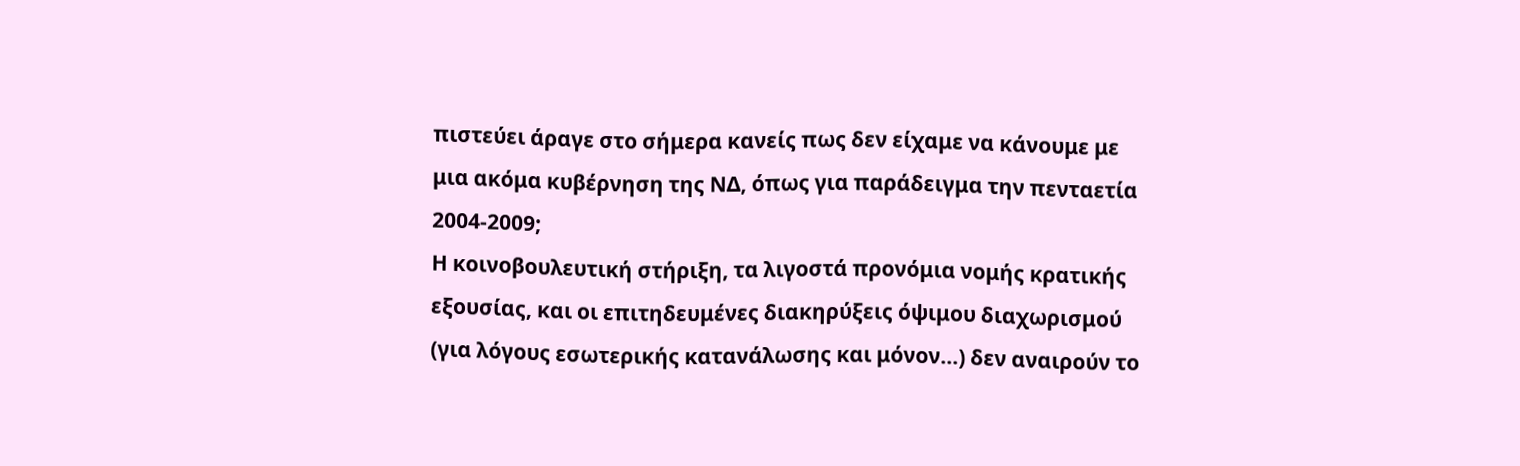πιστεύει άραγε στο σήμερα κανείς πως δεν είχαμε να κάνουμε με μια ακόμα κυβέρνηση της ΝΔ, όπως για παράδειγμα την πενταετία 2004-2009;
Η κοινοβουλευτική στήριξη, τα λιγοστά προνόμια νομής κρατικής εξουσίας, και οι επιτηδευμένες διακηρύξεις όψιμου διαχωρισμού (για λόγους εσωτερικής κατανάλωσης και μόνον…) δεν αναιρούν το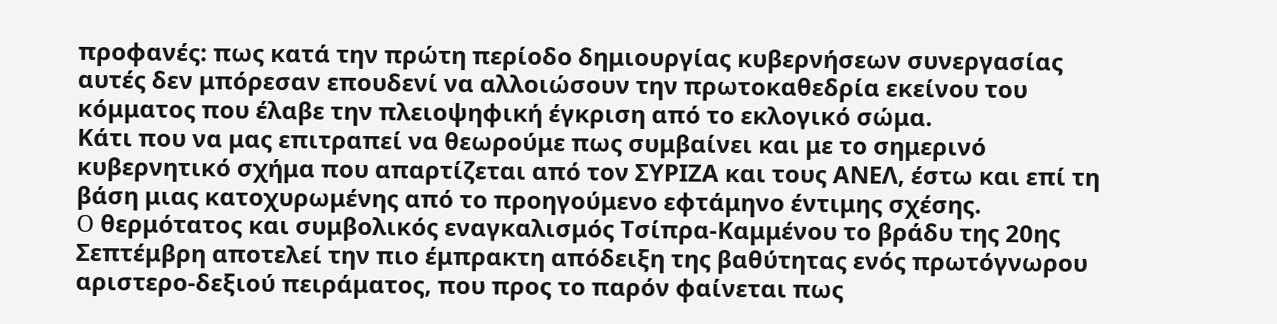προφανές: πως κατά την πρώτη περίοδο δημιουργίας κυβερνήσεων συνεργασίας αυτές δεν μπόρεσαν επουδενί να αλλοιώσουν την πρωτοκαθεδρία εκείνου του κόμματος που έλαβε την πλειοψηφική έγκριση από το εκλογικό σώμα.
Κάτι που να μας επιτραπεί να θεωρούμε πως συμβαίνει και με το σημερινό κυβερνητικό σχήμα που απαρτίζεται από τον ΣΥΡΙΖΑ και τους ΑΝΕΛ, έστω και επί τη βάση μιας κατοχυρωμένης από το προηγούμενο εφτάμηνο έντιμης σχέσης.
O θερμότατος και συμβολικός εναγκαλισμός Τσίπρα-Καμμένου το βράδυ της 20ης Σεπτέμβρη αποτελεί την πιο έμπρακτη απόδειξη της βαθύτητας ενός πρωτόγνωρου αριστερο-δεξιού πειράματος, που προς το παρόν φαίνεται πως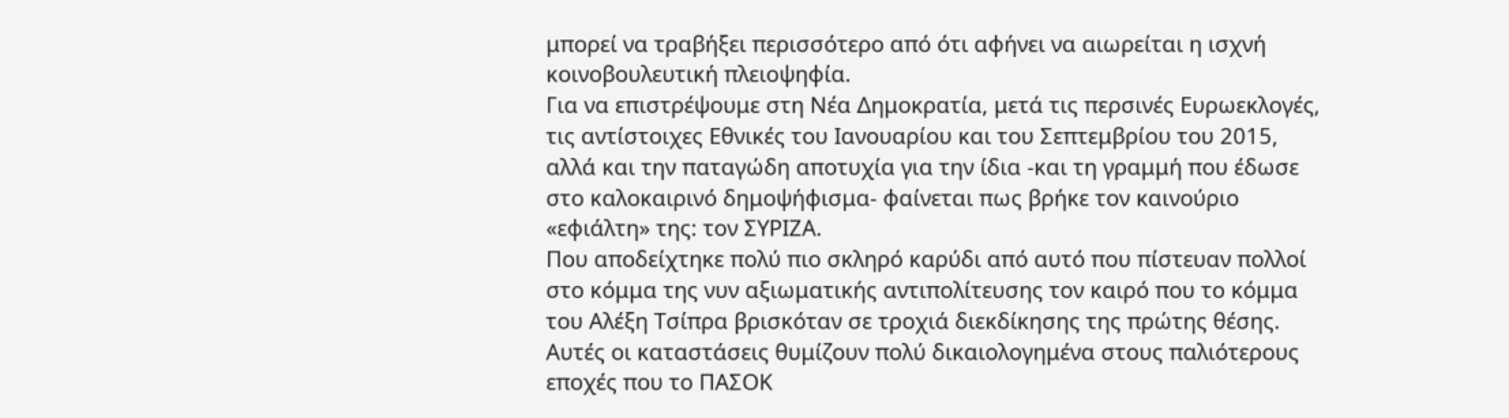μπορεί να τραβήξει περισσότερο από ότι αφήνει να αιωρείται η ισχνή κοινοβουλευτική πλειοψηφία.
Για να επιστρέψουμε στη Νέα Δημοκρατία, μετά τις περσινές Ευρωεκλογές, τις αντίστοιχες Εθνικές του Ιανουαρίου και του Σεπτεμβρίου του 2015, αλλά και την παταγώδη αποτυχία για την ίδια -και τη γραμμή που έδωσε στο καλοκαιρινό δημοψήφισμα- φαίνεται πως βρήκε τον καινούριο «εφιάλτη» της: τον ΣΥΡΙΖΑ.
Που αποδείχτηκε πολύ πιο σκληρό καρύδι από αυτό που πίστευαν πολλοί στο κόμμα της νυν αξιωματικής αντιπολίτευσης τον καιρό που το κόμμα του Αλέξη Τσίπρα βρισκόταν σε τροχιά διεκδίκησης της πρώτης θέσης.
Αυτές οι καταστάσεις θυμίζουν πολύ δικαιολογημένα στους παλιότερους εποχές που το ΠΑΣΟΚ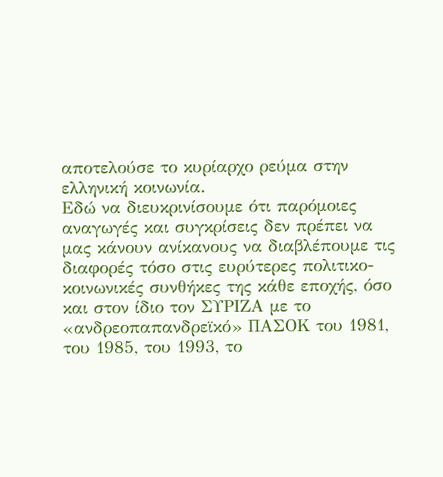αποτελούσε το κυρίαρχο ρεύμα στην ελληνική κοινωνία.
Εδώ να διευκρινίσουμε ότι παρόμοιες αναγωγές και συγκρίσεις δεν πρέπει να μας κάνουν ανίκανους να διαβλέπουμε τις διαφορές τόσο στις ευρύτερες πολιτικο-κοινωνικές συνθήκες της κάθε εποχής, όσο και στον ίδιο τον ΣΥΡΙΖΑ με το «ανδρεοπαπανδρεϊκό» ΠΑΣΟΚ του 1981, του 1985, του 1993, το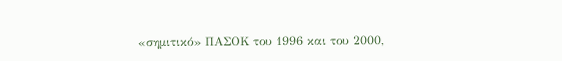«σημιτικό» ΠΑΣΟΚ του 1996 και του 2000,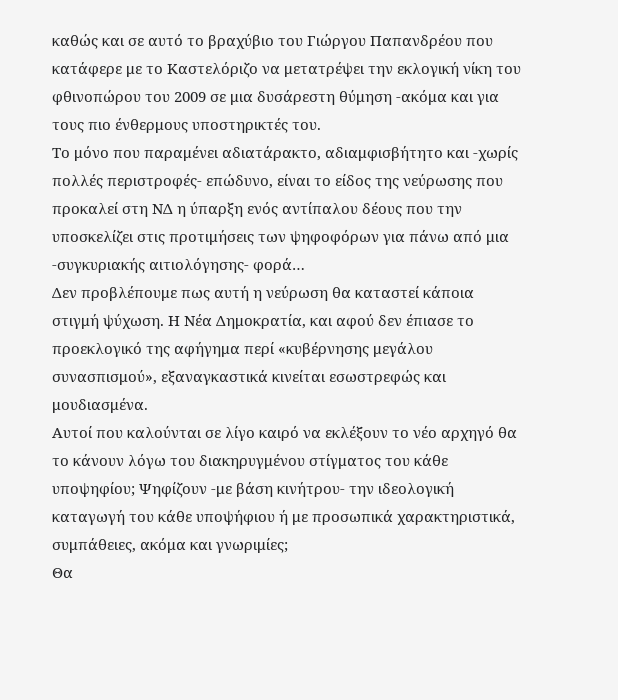καθώς και σε αυτό το βραχύβιο του Γιώργου Παπανδρέου που κατάφερε με το Καστελόριζο να μετατρέψει την εκλογική νίκη του φθινοπώρου του 2009 σε μια δυσάρεστη θύμηση -ακόμα και για τους πιο ένθερμους υποστηρικτές του.
Το μόνο που παραμένει αδιατάρακτο, αδιαμφισβήτητο και -χωρίς πολλές περιστροφές- επώδυνο, είναι το είδος της νεύρωσης που προκαλεί στη ΝΔ η ύπαρξη ενός αντίπαλου δέους που την υποσκελίζει στις προτιμήσεις των ψηφοφόρων για πάνω από μια -συγκυριακής αιτιολόγησης- φορά…
Δεν προβλέπουμε πως αυτή η νεύρωση θα καταστεί κάποια στιγμή ψύχωση. Η Νέα Δημοκρατία, και αφού δεν έπιασε το προεκλογικό της αφήγημα περί «κυβέρνησης μεγάλου συνασπισμού», εξαναγκαστικά κινείται εσωστρεφώς και μουδιασμένα.
Αυτοί που καλούνται σε λίγο καιρό να εκλέξουν το νέο αρχηγό θα το κάνουν λόγω του διακηρυγμένου στίγματος του κάθε υποψηφίου; Ψηφίζουν -με βάση κινήτρου- την ιδεολογική καταγωγή του κάθε υποψήφιου ή με προσωπικά χαρακτηριστικά, συμπάθειες, ακόμα και γνωριμίες;
Θα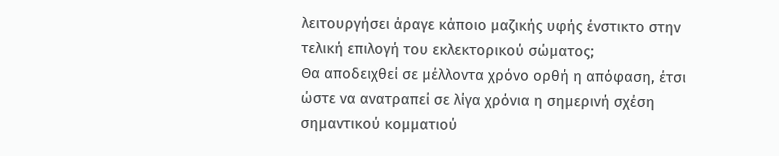λειτουργήσει άραγε κάποιο μαζικής υφής ένστικτο στην τελική επιλογή του εκλεκτορικού σώματος;
Θα αποδειχθεί σε μέλλοντα χρόνο ορθή η απόφαση, έτσι ώστε να ανατραπεί σε λίγα χρόνια η σημερινή σχέση σημαντικού κομματιού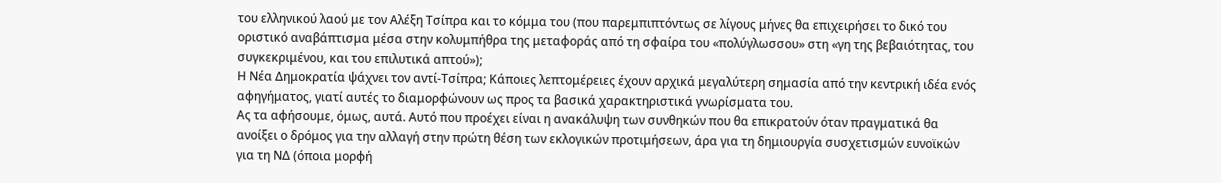του ελληνικού λαού με τον Αλέξη Τσίπρα και το κόμμα του (που παρεμπιπτόντως σε λίγους μήνες θα επιχειρήσει το δικό του οριστικό αναβάπτισμα μέσα στην κολυμπήθρα της μεταφοράς από τη σφαίρα του «πολύγλωσσου» στη «γη της βεβαιότητας, του συγκεκριμένου, και του επιλυτικά απτού»);
Η Νέα Δημοκρατία ψάχνει τον αντί-Τσίπρα; Κάποιες λεπτομέρειες έχουν αρχικά μεγαλύτερη σημασία από την κεντρική ιδέα ενός αφηγήματος, γιατί αυτές το διαμορφώνουν ως προς τα βασικά χαρακτηριστικά γνωρίσματα του.
Ας τα αφήσουμε, όμως, αυτά. Αυτό που προέχει είναι η ανακάλυψη των συνθηκών που θα επικρατούν όταν πραγματικά θα ανοίξει ο δρόμος για την αλλαγή στην πρώτη θέση των εκλογικών προτιμήσεων, άρα για τη δημιουργία συσχετισμών ευνοϊκών για τη ΝΔ (όποια μορφή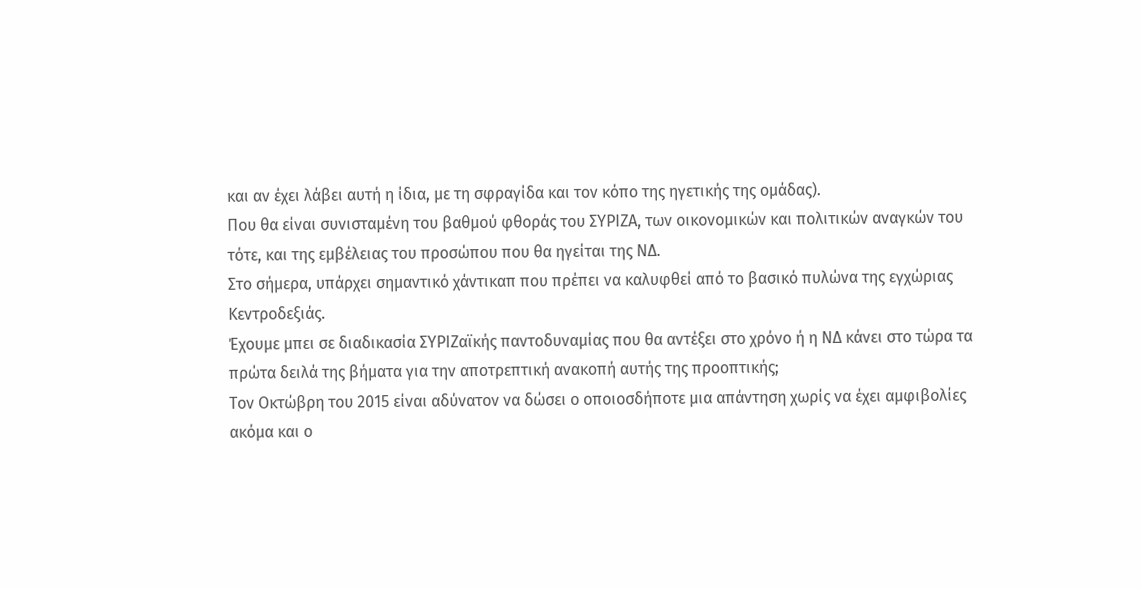και αν έχει λάβει αυτή η ίδια, με τη σφραγίδα και τον κόπο της ηγετικής της ομάδας).
Που θα είναι συνισταμένη του βαθμού φθοράς του ΣΥΡΙΖΑ, των οικονομικών και πολιτικών αναγκών του τότε, και της εμβέλειας του προσώπου που θα ηγείται της ΝΔ.
Στο σήμερα, υπάρχει σημαντικό χάντικαπ που πρέπει να καλυφθεί από το βασικό πυλώνα της εγχώριας Κεντροδεξιάς.
Έχουμε μπει σε διαδικασία ΣΥΡΙΖαϊκής παντοδυναμίας που θα αντέξει στο χρόνο ή η ΝΔ κάνει στο τώρα τα πρώτα δειλά της βήματα για την αποτρεπτική ανακοπή αυτής της προοπτικής;
Τον Οκτώβρη του 2015 είναι αδύνατον να δώσει ο οποιοσδήποτε μια απάντηση χωρίς να έχει αμφιβολίες ακόμα και ο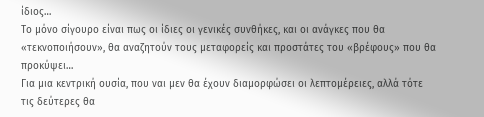ίδιος…
Το μόνο σίγουρο είναι πως οι ίδιες οι γενικές συνθήκες, και οι ανάγκες που θα «τεκνοποιήσουν», θα αναζητούν τους μεταφορείς και προστάτες του «βρέφους» που θα προκύψει…
Για μια κεντρική ουσία, που ναι μεν θα έχουν διαμορφώσει οι λεπτομέρειες, αλλά τότε τις δεύτερες θα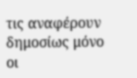τις αναφέρουν δημοσίως μόνο οι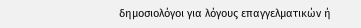δημοσιολόγοι για λόγους επαγγελματικών ή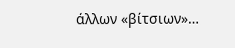άλλων «βίτσιων»…